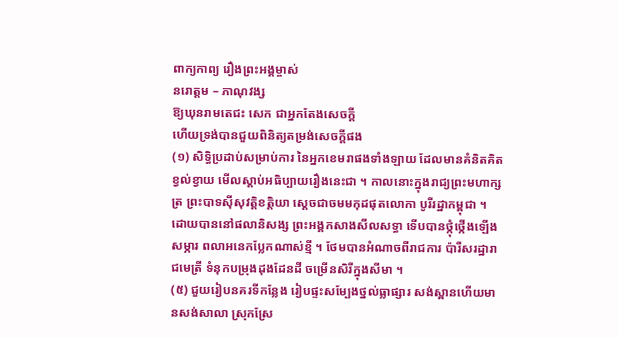ពាក្យកាព្យ រឿងព្រះអង្គម្ចាស់
នរោត្ដម – ភាណុវង្ស
ឱ្យឃុនរាមតេជះ សេក ជាអ្នកតែងសេចក្ដី
ហើយទ្រង់បានជួយពិនិត្យតម្រង់សេចក្ដីផង
(១) សិទ្ធិប្រដាប់សម្រាប់ការ នៃអ្នកខេមរាផងទាំងឡាយ ដែលមានគំនិតគិតខ្វល់ខ្វាយ មើលស្ដាប់អធិប្បាយរឿងនេះជា ។ កាលនោះក្នុងរាជ្យព្រះមហាក្សត្រ ព្រះបាទស៊ីសុវត្តិខត្តិយា ស្ដេចជាចមមកុដផុតលោកា បូរីរដ្ឋាកម្ពុជា ។ ដោយបាននៅផលានិសង្ស ព្រះអង្គកសាងសីលសទ្ធា ទើបបានថ្កុំថ្កើងឡើងសម្ភារ ពលាអនេកប្លែកណាស់ខ្មី ។ ថែមបានអំណាចពីរាជការ ប៉ារីសរដ្ឋារាជមេត្រី ទំនុកបម្រុងដុងដែនដី ចម្រើនសិរីក្នុងសីមា ។
(៥) ជួយរៀបនគរទីកន្លែង រៀបផ្ទះសម្បែងថ្នល់ធ្លាផ្សារ សង់ស្ពានហើយមានសង់សាលា ស្រុកស្រែ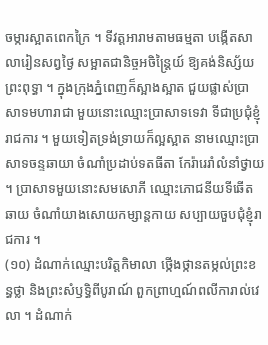ចម្ការស្អាតពេកក្រៃ ។ ទីវត្តអារាមតាមធម្មតា បង្កើតសាលារៀនសព្វថ្ងៃ សម្អាតជានិច្ចអចិន្រ្តៃយ៍ ឱ្យគង់និស្ស័យព្រះពុទ្ធា ។ ក្នុងក្រុងភ្នំពេញក៏ស្អាងស្អាត ជួយផ្លាស់ប្រាសាទមហារាជា មួយនោះឈ្មោះប្រាសាទទេវា ទីជាប្រជុំខ្ញុំរាជការ ។ មួយទៀតទ្រង់ទ្រាយក៏ល្អស្អាត នាមឈ្មោះប្រាសាទចន្ទឆាយា ចំណាំប្រដាប់ទតធីតា កែរ៉ារេរាំលំនាំថ្វាយ ។ ប្រាសាទមួយនោះសមសោភី ឈ្មោះភោជនីយទីឆើតឆាយ ចំណាំយាងសោយកម្សាន្តកាយ សប្បាយចួបជុំខ្ញុំរាជការ ។
(១០) ដំណាក់ឈ្មោះបរិត្តកិមាលា ថ្កើងថ្កានតម្កល់ព្រះខន្ធថ្លា និងព្រះសំឫទ្ធិពីបូរាណ៍ ពួកព្រាហ្មណ៍ពលីការាល់វេលា ។ ដំណាក់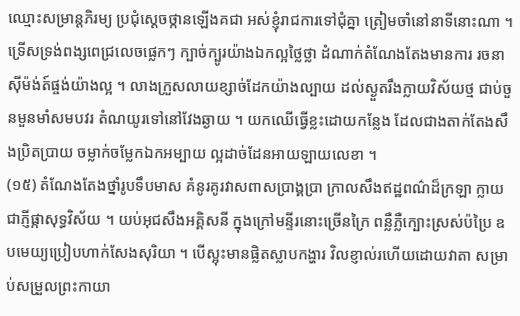ឈ្មោះសម្រាន្តភិរម្យ ប្រជុំស្ដេចថ្កានឡើងគជា អស់ខ្ញុំរាជការទៅជុំគ្នា ត្រៀមចាំនៅនាទីនោះណា ។ ទ្រើសទ្រង់ពង្សពេជ្រលេចផ្លេកៗ ក្បាច់ក្បូរយ៉ាងឯកល្អថ្លៃថ្លា ដំណាក់តំណែងតែងមានការ រចនាស៊ីម៉ង់ត៍ផ្ចង់យ៉ាងល្អ ។ លាងក្រួសលាយខ្សាច់ដែកយ៉ាងល្បាយ ដល់ស្ងួតរឹងក្លាយវិស័យថ្ម ជាប់ចួនមួនមាំសមបវរ តំណយូរទៅនៅវែងឆ្ងាយ ។ យកឈើធ្វើខ្លះដោយកន្លែង ដែលជាងតាក់តែងសឹងប្រិតប្រាយ ចម្លាក់ចម្លែកឯកអម្បាយ ល្អដាច់ដែនអាយឡាយលេខា ។
(១៥) តំណែងតែងថ្នាំរូបទឹបមាស គំនូរគូរវាសពាសប្រាង្គប្រា ក្រាលសឹងឥដ្ឋពណ៌ដ៏ក្រឡា ក្លាយជាភ្ញីផ្កាសុទ្ធវិស័យ ។ យប់អុជសឹងអគ្គិសនី ក្នុងក្រៅមន្ទីរនោះច្រើនក្រៃ ពន្លឺភ្លឺក្បោះស្រស់ប៉ប្រៃ ឧបមេយ្យប្រៀបហាក់សែងសុរិយា ។ បើស្អុះមានផ្លិតស្លាបកង្ហារ វិលខ្ញាល់រហើយដោយវាតា សម្រាប់សម្រួលព្រះកាយា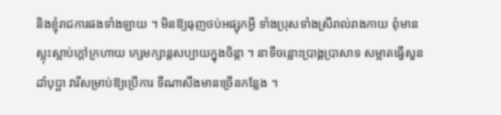និងខ្ញុំរាជការផងទាំងឡាយ ។ មិនឱ្យធុញថប់អផ្សុកអ្វី ទាំងប្រុសទាំងស្រីរាល់រាងកាយ ពុំមានស្អុះស្អាប់ក្ដៅក្រហាយ ក្សេមក្សាន្តសប្បាយក្នុងចិន្ដា ។ នាទីចន្លោះប្រាង្គប្រាសាទ សម្អាតធ្វើសួនដាំបុប្ផា វារីសម្រាប់ឱ្យប្រើការ ទីណាសឹងមានច្រើនកន្លែង ។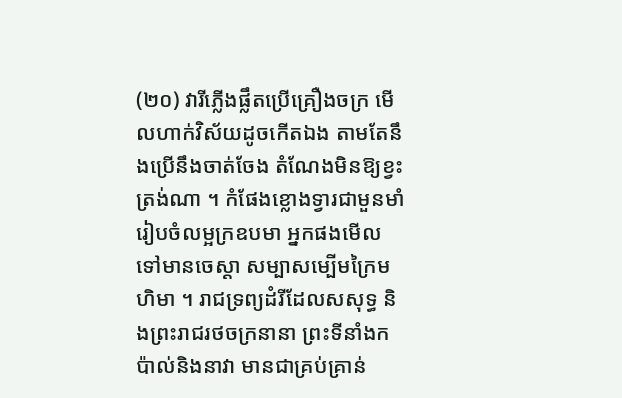(២០) វារីភ្លើងផ្លឹតប្រើគ្រឿងចក្រ មើលហាក់វិស័យដូចកើតឯង តាមតែនឹងប្រើនឹងចាត់ចែង តំណែងមិនឱ្យខ្វះត្រង់ណា ។ កំផែងខ្លោងទ្វារជាមួនមាំ រៀបចំលម្អក្រឧបមា អ្នកផងមើលទៅមានចេស្ដា សម្បាសម្បើមក្រៃមហិមា ។ រាជទ្រព្យដំរីដែលសសុទ្ធ និងព្រះរាជរថចក្រនានា ព្រះទីនាំងកប៉ាល់និងនាវា មានជាគ្រប់គ្រាន់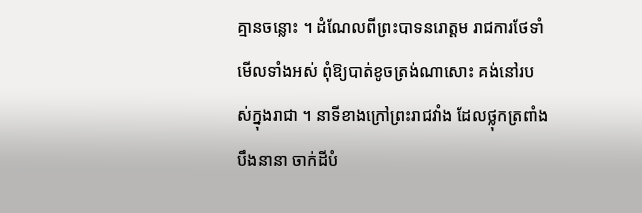គ្មានចន្លោះ ។ ដំណែលពីព្រះបាទនរោត្ដម រាជការថែទាំមើលទាំងអស់ ពុំឱ្យបាត់ខូចត្រង់ណាសោះ គង់នៅរបស់ក្នុងរាជា ។ នាទីខាងក្រៅព្រះរាជវាំង ដែលថ្លុកត្រពាំងបឹងនានា ចាក់ដីបំ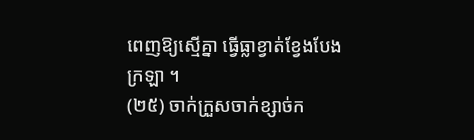ពេញឱ្យស្មើគ្នា ធ្វើធ្លាខ្វាត់ខ្វែងបែងក្រឡា ។
(២៥) ចាក់ក្រួសចាក់ខ្សាច់ក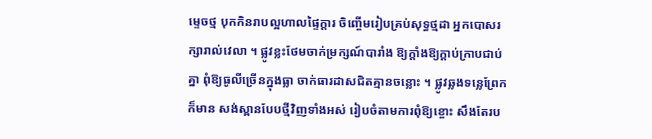ម្ទេចថ្ម បុកកិនរាបល្អហាលផ្ទៃក្ដារ ចិញ្ចើមរៀបគ្រប់សុទ្ធថ្មដា អ្នកបោសរក្សារាល់វេលា ។ ផ្លូវខ្លះថែមចាក់ម្រក្សណ៍បារាំង ឱ្យក្ដាំងឱ្យក្ដាប់ក្រាបជាប់គ្នា ពុំឱ្យធូលីច្រើនក្នុងធ្លា ចាក់ធារដាសជិតគ្មានចន្លោះ ។ ផ្លូវឆ្លងទន្លេព្រែកក៏មាន សង់ស្ពានបែបថ្មីវិញទាំងអស់ រៀបចំតាមការពុំឱ្យខ្ចោះ សឹងតែរប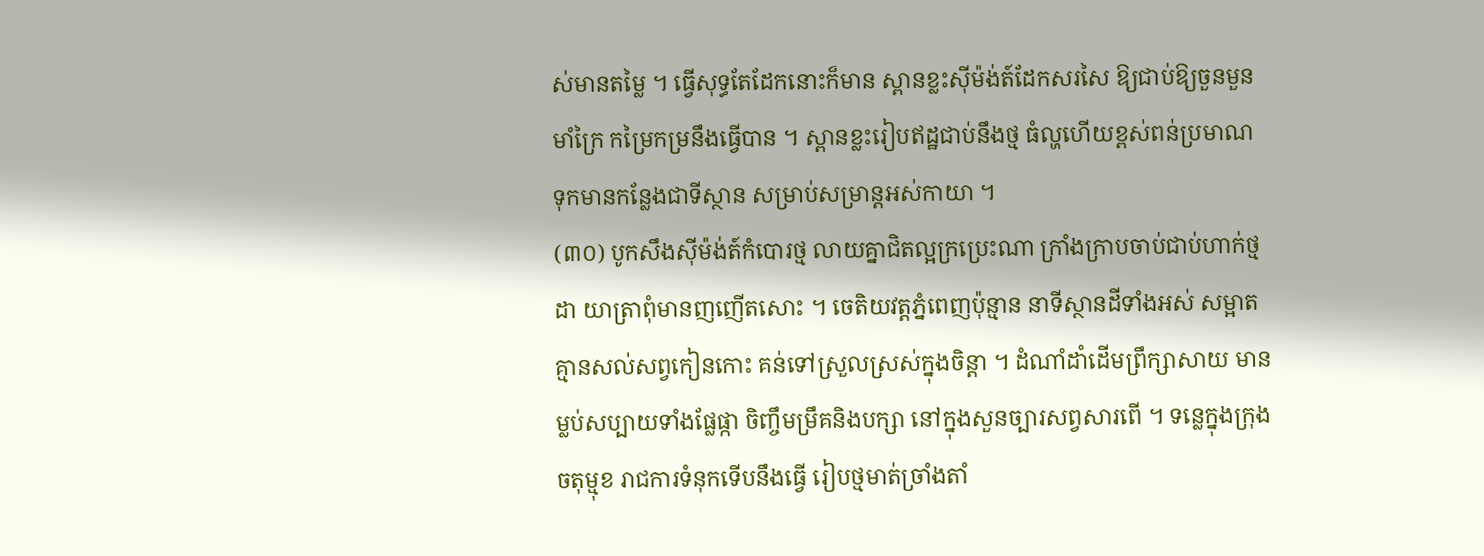ស់មានតម្លៃ ។ ធ្វើសុទ្ធតែដែកនោះក៏មាន ស្ពានខ្លះស៊ីម៉ង់ត៍ដែកសរសៃ ឱ្យជាប់ឱ្យចួនមួនមាំក្រៃ កម្រៃកម្រនឹងធ្វើបាន ។ ស្ពានខ្លះរៀបឥដ្ឋជាប់នឹងថ្ម ធំល្ហហើយខ្ពស់ពន់ប្រមាណ ទុកមានកន្លែងជាទីស្ថាន សម្រាប់សម្រាន្តអស់កាយា ។
(៣០) បូកសឹងស៊ីម៉ង់ត៍កំបោរថ្ម លាយគ្នាជិតល្អក្រប្រេះណា ក្រាំងក្រាបចាប់ជាប់ហាក់ថ្មដា យាត្រាពុំមានញញើតសោះ ។ ចេតិយវត្តភ្នំពេញប៉ុន្មាន នាទីស្ថានដីទាំងអស់ សម្អាតគ្មានសល់សព្វកៀនកោះ គន់ទៅស្រួលស្រស់ក្នុងចិន្ដា ។ ដំណាំដាំដើមព្រឹក្សាសាយ មានម្លប់សប្បាយទាំងផ្លែផ្កា ចិញ្ចឹមម្រឹគនិងបក្សា នៅក្នុងសួនច្បារសព្វសារពើ ។ ទន្លេក្នុងក្រុងចតុម្មុខ រាជការទំនុកទើបនឹងធ្វើ រៀបថ្មមាត់ច្រាំងតាំ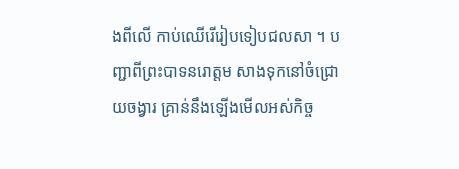ងពីលើ កាប់ឈើរើរៀបទៀបជលសា ។ បញ្ជាពីព្រះបាទនរោត្ដម សាងទុកនៅចំជ្រោយចង្វារ គ្រាន់នឹងឡើងមើលអស់កិច្ច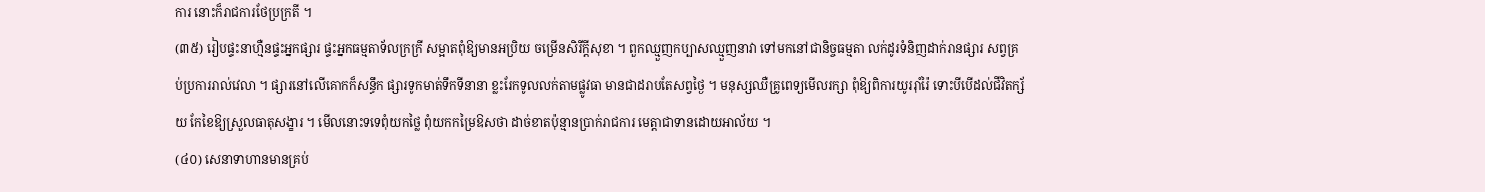ការ នោះក៏រាជការថែប្រក្រតី ។
(៣៥) រៀបផ្ទះនាហ្មឺនផ្ទះអ្នកផ្សារ ផ្ទះអ្នកធម្មតាទ័លក្រក្រី សម្អាតពុំឱ្យមានអប្រិយ ចម្រើនសិរីក្ដីសុខា ។ ពួកឈ្មួញកប្បាសឈ្មួញនាវា ទៅមកនៅជានិច្ចធម្មតា លក់ដូរទំនិញដាក់រានផ្សារ សព្វគ្រប់ប្រការរាល់វេលា ។ ផ្សារនៅលើគោកក៏សន្ធឹក ផ្សារទូកមាត់ទឹកទីនានា ខ្លះរែកទូលលក់តាមផ្លូវធា មានជាដរាបតែសព្វថ្ងៃ ។ មនុស្សឈឺគ្រូពេទ្យមើលរក្សា ពុំឱ្យពិការយូររ៉ាំរ៉ៃ ទោះបីបើដល់ជីវិតក្ស័យ កែខៃឱ្យស្រួលធាតុសង្ខារ ។ មើលនោះទទេពុំយកថ្លៃ ពុំយកកម្រៃឱសថា ដាច់ខាតប៉ុន្មានប្រាក់រាជការ មេត្តាជាទានដោយអាល័យ ។
(៤០) សេនាទាហានមានគ្រប់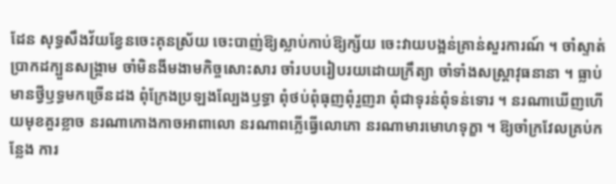ដែន សុទ្ធសឹងវ័យខ្វែនចេះគុនស្រ័យ ចេះបាញ់ឱ្យស្លាប់កាប់ឱ្យក្ស័យ ចេះវាយបង្អន់គ្រាន់សួរការណ៍ ។ ចាំស្ទាត់ប្រាកដក្បួនសង្រ្គាម ចាំមិនងីមងាមកិច្ចសោះសារ ចាំរបបរៀបរយដោយក្រឹត្យា ចាំទាំងសស្រ្តាវុធនានា ។ ធ្លាប់មានថ្វីឫទ្ធមកច្រើនដង ពុំក្រែងប្រឡងល្បែងឫទ្ធា ពុំថប់ពុំធុញពុំរួញរា ពុំជាទុរន់ពុំទន់ទោរ ។ នរណាឃើញហើយមុខគួរខ្លាច នរណាកោងកាចអាពាលោ នរណាពភ្លើធ្វើលោភោ នរណាមារមោហទុក្ខា ។ ឱ្យចាំក្រវែលគ្រប់កន្លែង ការ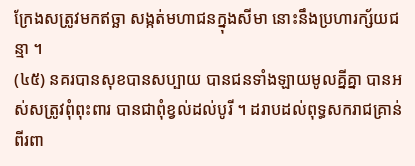ក្រែងសត្រូវមកឥច្ឆា សង្កត់មហាជនក្នុងសីមា នោះនឹងប្រហារក្ស័យជន្មា ។
(៤៥) នគរបានសុខបានសប្បាយ បានជនទាំងឡាយមូលគ្នីគ្នា បានអស់សត្រូវពុំពុះពារ បានជាពុំខ្វល់ដល់បូរី ។ ដរាបដល់ពុទ្ធសករាជគ្រាន់ ពីរពា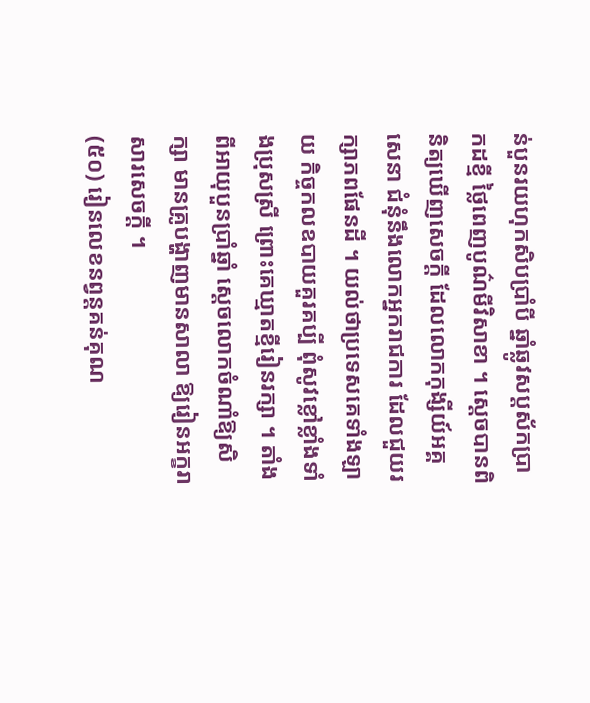ន់បួនរយហុកសិបប្រាំបី ឆ្នាំឆ្លូវសប្តស័កប្រាកដខ្មី ថ្លៃពេញបូណ៌មីវិសាខា ។ ស្ដេចបានពិនិត្យឃើញសេចក្ដី ដែលលោកកុង្សីយ៍អគ្គសេនា ជំនុំនឹងលោកអ្នករាជការ ដែលជួយរក្សាភពផែនដី ។ យល់ថាប្រទេសគេទាំងឡាយ កិច្ចកលឧបាយគួរគប្បី ពុំសូវខ្លៅខ្លាំងទាំងប្រុសស្រី ព្រោះគេឃ្មាតខ្មីរៀនរក្សា ។ តាំងពីអាយុបួនប្រាំឆ្នាំ ស្ដេចលោកចំណាំឱ្យសិក្សា មានគ្រូបង្ហាញមានសាលា ឱ្យរៀនអក្ខរាសារសេចក្ដី ។
(៥០) រៀនលេខនព្វន្តគន់គុណ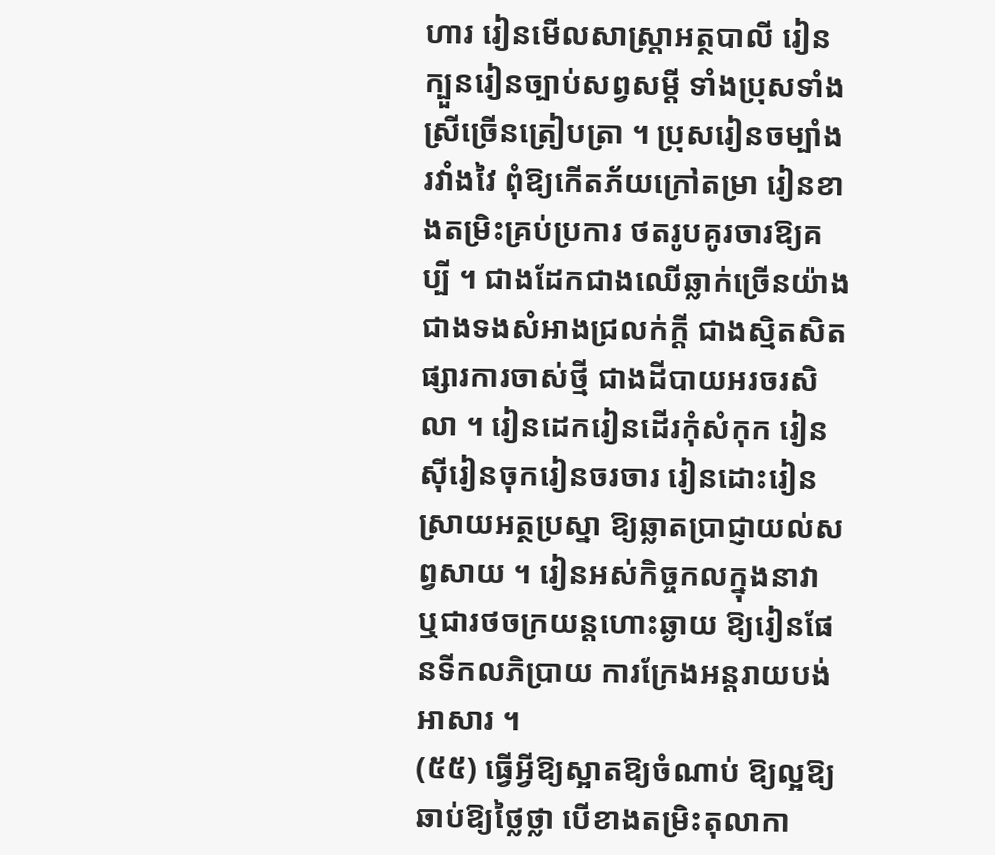ហារ រៀនមើលសាស្រ្តាអត្ថបាលី រៀនក្បួនរៀនច្បាប់សព្វសម្ដី ទាំងប្រុសទាំងស្រីច្រើនត្រៀបត្រា ។ ប្រុសរៀនចម្បាំងរវាំងវៃ ពុំឱ្យកើតភ័យក្រៅតម្រា រៀនខាងតម្រិះគ្រប់ប្រការ ថតរូបគូរចារឱ្យគប្បី ។ ជាងដែកជាងឈើឆ្លាក់ច្រើនយ៉ាង ជាងទងសំអាងជ្រលក់ក្ដី ជាងស្មិតសិតផ្សារការចាស់ថ្មី ជាងដីបាយអរចរសិលា ។ រៀនដេករៀនដើរកុំសំកុក រៀនស៊ីរៀនចុករៀនចរចារ រៀនដោះរៀនស្រាយអត្ថប្រស្នា ឱ្យឆ្លាតប្រាជ្ញាយល់សព្វសាយ ។ រៀនអស់កិច្ចកលក្នុងនាវា ឬជារថចក្រយន្តហោះឆ្ងាយ ឱ្យរៀនផែនទីកលភិប្រាយ ការក្រែងអន្តរាយបង់អាសារ ។
(៥៥) ធ្វើអ្វីឱ្យស្អាតឱ្យចំណាប់ ឱ្យល្អឱ្យឆាប់ឱ្យថ្លៃថ្លា បើខាងតម្រិះតុលាកា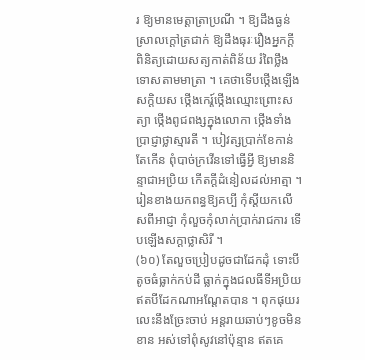រ ឱ្យមានមេត្តាត្រាប្រណី ។ ឱ្យដឹងធ្ងន់ស្រាលក្ដៅត្រជាក់ ឱ្យដឹងធុរៈរឿងអ្នកក្ដី ពិនិត្យដោយសត្យកាត់ពិន័យ រំពៃថ្លឹងទោសតាមមាត្រា ។ គេថាទើបថ្កើងឡើងសក្តិយស ថ្កើងកេរ្ត៍ថ្កើងឈ្មោះព្រោះសត្យា ថ្កើងពូជពង្សក្នុងលោកា ថ្កើងទាំងប្រាជ្ញាថ្លាស្មារតី ។ បៀវត្សប្រាក់ខែកាន់តែកើន ពុំបាច់ក្រវើនទៅធ្វើអ្វី ឱ្យមាននិន្ទាជាអប្រិយ កើតក្ដីដំនៀលដល់អាត្មា ។ រៀនខាងយកពន្ធឱ្យគប្បី កុំស្ដីយកលើសពីអាជ្ញា កុំលួចកុំលាក់ប្រាក់រាជការ ទើបឡើងសក្ដាថ្លាសិរី ។
(៦០) តែលួចប្រៀបដូចជាដែកដុំ ទោះបីតូចធំធ្លាក់កប់ដី ធ្លាក់ក្នុងជលធីទីអប្រិយ ឥតបីដែកណាអណ្ដែតបាន ។ ពុកផុយរលេះនឹងច្រែះចាប់ អន្តរាយឆាប់ៗខូចមិនខាន អស់ទៅពុំសូវនៅប៉ុន្មាន ឥតគេ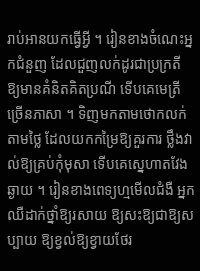រាប់អានយកធ្វើអ្វី ។ រៀនខាងចំណេះអ្នកជំនួញ ដែលជួញលក់ដូរជាប្រក្រតី ឱ្យមានគំនិតគិតប្រណី ទើបគេមេត្រីច្រើនភាសា ។ ទិញមកតាមថោកលក់តាមថ្លៃ ដែលយកកម្រៃឱ្យគួរការ ថ្លឹងវាល់ឱ្យគ្រប់កុំមុសា ទើបគេស្នេហាតវែងឆ្ងាយ ។ រៀនខាងពេទ្យហ្មមើលជំងឺ អ្នកឈឺដាក់ថ្នាំឱ្យរសាយ ឱ្យសះឱ្យជាឱ្យសប្បាយ ឱ្យខ្វល់ឱ្យខ្វាយថែរ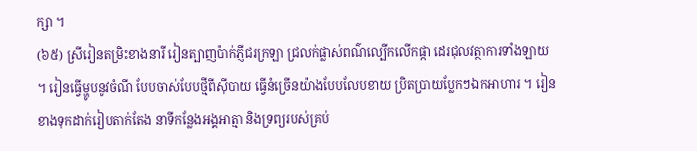ក្សា ។
(៦៥) ស្រីរៀនតម្រិះខាងនារី រៀនត្បាញប៉ាក់ភ្ញីជរក្រឡា ជ្រលក់ផ្លាស់ពណ៌ល្បើកលើកផ្កា ដេរជុលវត្ថាការទាំងឡាយ ។ រៀនធ្វើម្ហូបនូវចំណី បែបចាស់បែបថ្មីពីស៊ីបាយ ធ្វើនំច្រើនយ៉ាងបែបលែបខាយ ប្រិតប្រាយប្លែកៗឯកអាហារ ។ រៀនខាងទុកដាក់រៀបតាក់តែង នាទីកន្លែងអង្គអាត្មា និងទ្រព្យរបស់គ្រប់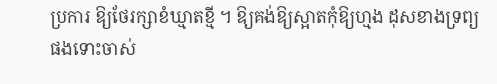ប្រការ ឱ្យថែរក្សាខំឃ្មាតខ្មី ។ ឱ្យគង់ឱ្យស្អាតកុំឱ្យហ្មង ដុសខាងទ្រព្យផងទោះចាស់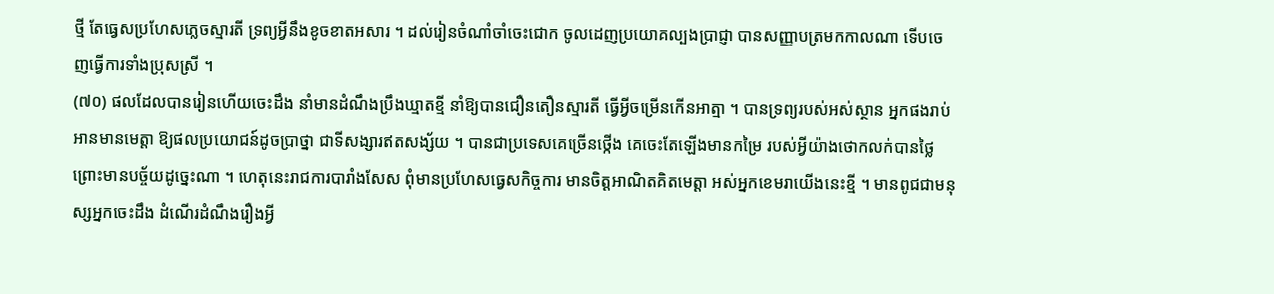ថ្មី តែធ្វេសប្រហែសភ្លេចស្មារតី ទ្រព្យអ្វីនឹងខូចខាតអសារ ។ ដល់រៀនចំណាំចាំចេះជោក ចូលដេញប្រយោគល្បងប្រាជ្ញា បានសញ្ញាបត្រមកកាលណា ទើបចេញធ្វើការទាំងប្រុសស្រី ។
(៧០) ផលដែលបានរៀនហើយចេះដឹង នាំមានដំណឹងប្រឹងឃ្មាតខ្មី នាំឱ្យបានជឿនតឿនស្មារតី ធ្វើអ្វីចម្រើនកើនអាត្មា ។ បានទ្រព្យរបស់អស់ស្ថាន អ្នកផងរាប់អានមានមេត្តា ឱ្យផលប្រយោជន៍ដូចប្រាថ្នា ជាទីសង្សារឥតសង្ស័យ ។ បានជាប្រទេសគេច្រើនថ្កើង គេចេះតែឡើងមានកម្រៃ របស់អ្វីយ៉ាងថោកលក់បានថ្លៃ ព្រោះមានបច្ច័យដូច្នេះណា ។ ហេតុនេះរាជការបារាំងសែស ពុំមានប្រហែសធ្វេសកិច្ចការ មានចិត្តអាណិតគិតមេត្តា អស់អ្នកខេមរាយើងនេះខ្មី ។ មានពូជជាមនុស្សអ្នកចេះដឹង ដំណើរដំណឹងរឿងអ្វី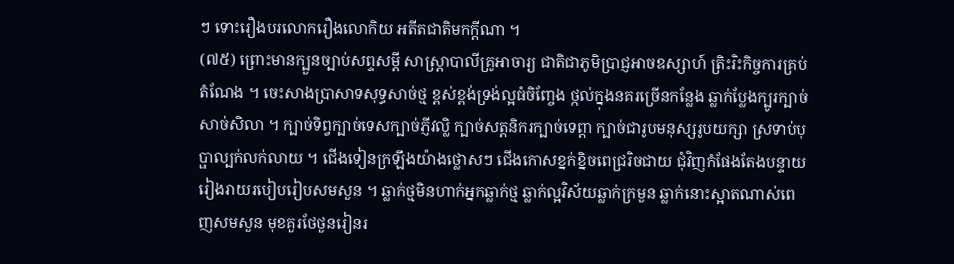ៗ ទោះរឿងបរលោករឿងលោកិយ អតីតជាតិមកក្ដីណា ។
(៧៥) ព្រោះមានក្បួនច្បាប់សព្ទសម្ដី សាស្រ្តាបាលីគ្រូអាចារ្យ ជាតិជាភូមិប្រាជ្ញអាចឧស្សាហ៍ ត្រិះរិះកិច្ចការគ្រប់តំណែង ។ ចេះសាងប្រាសាទសុទ្ធសាច់ថ្ម ខ្ពស់ខ្ពង់ទ្រង់ល្អធំចិញ្ចែង ថ្កល់ក្នុងនគរច្រើនកន្លែង ឆ្លាក់ប្លែងក្បូរក្បាច់សាច់សិលា ។ ក្បាច់ទិព្វក្បាច់ទេសក្បាច់ភ្ញីវល្លិ ក្បាច់សត្តនិករក្បាច់ទេព្ដា ក្បាច់ជារូបមនុស្សរូបយក្សា ស្រទាប់បុប្ផាល្បក់លក់លាយ ។ ជើងទៀនក្រឡឹងយ៉ាងថ្លោសៗ ជើងកោសខ្នក់ខ្និចពេជ្ររិចជាយ ជុំវិញកំផែងតែងបន្ទាយ រៀងរាយរបៀបរៀបសមសួន ។ ឆ្លាក់ថ្មមិនហាក់អ្នកឆ្លាក់ថ្ម ឆ្លាក់ល្អវិស័យឆ្លាក់ក្រមួន ឆ្លាក់នោះស្អាតណាស់ពេញសមសួន មុខគួរថែថួនរៀនរ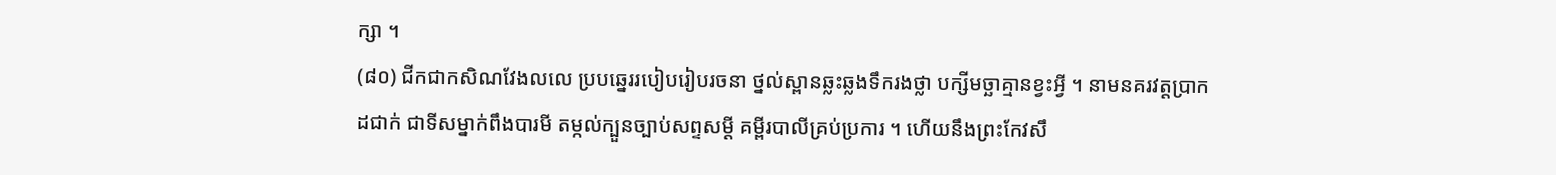ក្សា ។
(៨០) ជីកជាកសិណវែងលលេ ប្របឆ្នេររបៀបរៀបរចនា ថ្នល់ស្ពានឆ្លះឆ្លងទឹករងថ្លា បក្សីមច្ឆាគ្មានខ្វះអ្វី ។ នាមនគរវត្តប្រាកដជាក់ ជាទីសម្នាក់ពឹងបារមី តម្កល់ក្បួនច្បាប់សព្ទសម្ដី គម្ពីរបាលីគ្រប់ប្រការ ។ ហើយនឹងព្រះកែវសឹ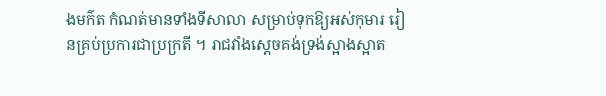ងមក៌ត កំណត់មានទាំងទីសាលា សម្រាប់ទុកឱ្យអស់កុមារ រៀនគ្រប់ប្រការជាប្រក្រតី ។ រាជវាំងស្ដេចគង់ទ្រង់ស្អាងស្អាត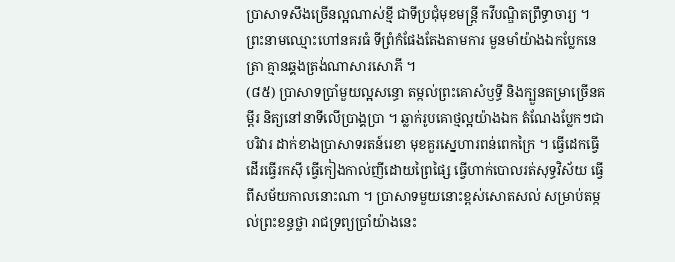ប្រាសាទសឹងច្រើនល្អណាស់ខ្មី ជាទីប្រជុំមុខមន្រ្តី កវីបណ្ឌិតព្រឹទ្ធាចារ្យ ។ ព្រះនាមឈ្មោះហៅនគរធំ ទីព្រំកំផែងតែងតាមការ មួនមាំយ៉ាងឯកប្លែកនេត្រា គ្មានឆ្គងត្រង់ណាសារសោភី ។
(៨៥) ប្រាសាទប្រាំមួយល្អសន្ធោ តម្កល់ព្រះគោសំឫទ្ធី និងក្បួនតម្រាច្រើនគម្ពីរ និត្យនៅនាទីលើប្រាង្គប្រា ។ ឆ្លាក់រូបគោថ្មល្អយ៉ាងឯក តំណែងប្លែកៗជាបរិវារ ដាក់ខាងប្រាសាទរតន៍រេខា មុខគួរស្នេហារពន់ពេកក្រៃ ។ ធ្វើដេកធ្វើដើរធ្វើរកស៊ី ធ្វើកៀងកាល់ញីដោយព្រៃផ្សៃ ធ្វើហាក់បោលរត់សុទ្ធវិស័យ ធ្វើពីសម័យកាលនោះណា ។ ប្រាសាទមួយនោះខ្ពស់សោតសល់ សម្រាប់តម្កល់ព្រះខន្ធថ្លា រាជទ្រព្យប្រាំយ៉ាងនេះ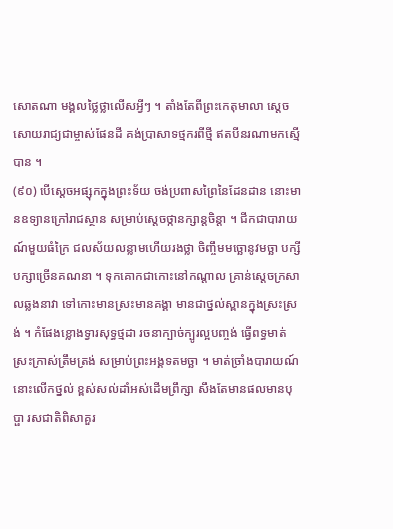សោតណា មង្គលថ្លៃថ្លាលើសអ្វីៗ ។ តាំងតែពីព្រះកេតុមាលា ស្ដេចសោយរាជ្យជាម្ចាស់ផែនដី គង់ប្រាសាទថ្មករពីថ្មី ឥតបីនរណាមកស្មើបាន ។
(៩០) បើស្ដេចអផ្សុកក្នុងព្រះទ័យ ចង់ប្រពាសព្រៃនៃដែនដាន នោះមានឧទ្យានក្រៅរាជស្ថាន សម្រាប់ស្ដេចថ្កានក្សាន្តចិន្ដា ។ ជីកជាបារាយណ៍មួយធំក្រៃ ជលស័យលន្លាមហើយរងថ្លា ចិញ្ចឹមមច្ឆោនូវមច្ឆា បក្សីបក្សាច្រើនគណនា ។ ទុកគោកជាកោះនៅកណ្ដាល គ្រាន់ស្ដេចក្រសាលឆ្លងនាវា ទៅកោះមានស្រះមានគង្គា មានជាថ្នល់ស្ពានក្នុងស្រះស្រង់ ។ កំផែងខ្លោងទ្វារសុទ្ធថ្មដា រចនាក្បាច់ក្បូរល្អបញ្ចង់ ធ្វើពទ្ធមាត់ស្រះក្រាស់ត្រឹមត្រង់ សម្រាប់ព្រះអង្គទតមច្ឆា ។ មាត់ច្រាំងបារាយណ៍នោះលើកថ្នល់ ខ្ពស់សល់ដាំអស់ដើមព្រឹក្សា សឹងតែមានផលមានបុប្ផា រសជាតិពិសាគួរ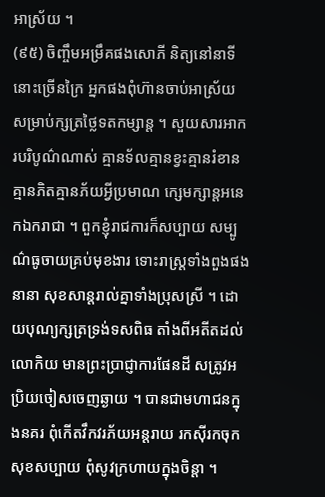អាស្រ័យ ។
(៩៥) ចិញ្ចឹមអម្រឹគផងសោភី និត្យនៅនាទីនោះច្រើនក្រៃ អ្នកផងពុំហ៊ានចាប់អាស្រ័យ សម្រាប់ក្សត្រថ្លៃទតកម្សាន្ត ។ សួយសារអាករបរិបូណ៌ណាស់ គ្មានទ័លគ្មានខ្វះគ្មានរំខាន គ្មានភិតគ្មានភ័យអ្វីប្រមាណ ក្សេមក្សាន្តអនេកឯករាជា ។ ពួកខ្ញុំរាជការក៏សប្បាយ សម្បូណ៌ធូចាយគ្រប់មុខងារ ទោះរាស្រ្តទាំងពួងផងនានា សុខសាន្តរាល់គ្នាទាំងប្រុសស្រី ។ ដោយបុណ្យក្សត្រទ្រង់ទសពិធ តាំងពីអតីតដល់លោកិយ មានព្រះប្រាជ្ញាការផែនដី សត្រូវអប្រិយចៀសចេញឆ្ងាយ ។ បានជាមហាជនក្នុងនគរ ពុំកើតវឹកវរភ័យអន្តរាយ រកស៊ីរកចុកសុខសប្បាយ ពុំសូវក្រហាយក្នុងចិន្ដា ។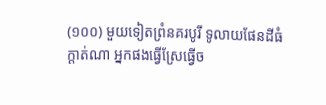(១០០) មួយទៀតព្រំនគរបូរី ទូលាយផែនដីធំក្ដាត់ណា អ្នកផងធ្វើស្រែធ្វើច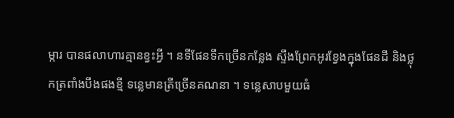ម្ការ បានផលាហារគ្មានខ្វះអ្វី ។ នទីផែនទឹកច្រើនកន្លែង ស្ទឹងព្រែកអូរខ្វែងក្នុងផែនដី និងថ្លុកត្រពាំងបឹងផងខ្មី ទន្លេមានត្រីច្រើនគណនា ។ ទន្លេសាបមួយធំ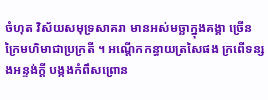ចំហុត វិស័យសមុទ្រសាគរា មានអស់មច្ឆាក្នុងគង្គា ច្រើនក្រៃមហិមាជាប្រក្រតី ។ អណ្ដើកកន្ធាយត្រសៃផង ក្រពើទន្សងអន្ទង់ក្ដី បង្កងកំពឹសព្រោន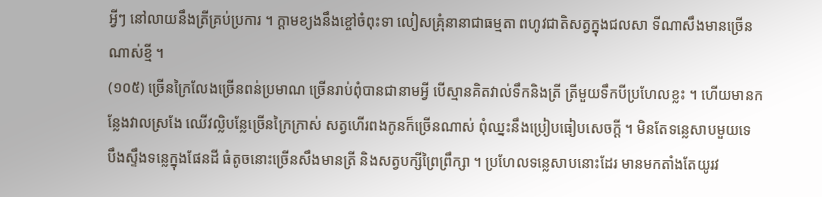អ្វីៗ នៅលាយនឹងត្រីគ្រប់ប្រការ ។ ក្ដាមខ្យងនឹងខ្ចៅចំពុះទា លៀសគ្រុំនានាជាធម្មតា ពហូវជាតិសត្វក្នុងជលសា ទីណាសឹងមានច្រើនណាស់ខ្មី ។
(១០៥) ច្រើនក្រៃលែងច្រើនពន់ប្រមាណ ច្រើនរាប់ពុំបានជានាមអ្វី បើស្មានគិតវាល់ទឹកនិងត្រី ត្រីមួយទឹកបីប្រហែលខ្លះ ។ ហើយមានកន្លែងវាលស្រងែ ឈើវល្លិបន្លែច្រើនក្រៃក្រាស់ សត្វហើរពងកូនក៏ច្រើនណាស់ ពុំឈ្នះនឹងប្រៀបធៀបសេចក្ដី ។ មិនតែទន្លេសាបមួយទេ បឹងស្ទឹងទន្លេក្នុងផែនដី ធំតូចនោះច្រើនសឹងមានត្រី និងសត្វបក្សីព្រៃព្រឹក្សា ។ ប្រហែលទន្លេសាបនោះដែរ មានមកតាំងតែយូរវ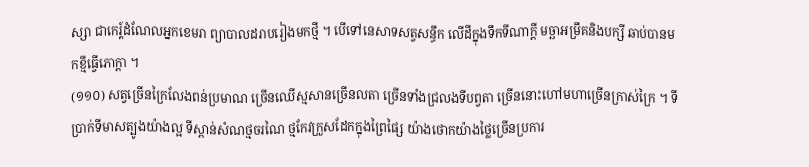ស្សា ជាកេរ្ត៍ដំណែលអ្នកខេមរា ព្យាបាលដរាបរៀងមកថ្មី ។ បើទៅនេសាទសត្វសន្ធឹក លើដីក្នុងទឹកទីណាក្ដី មច្ឆាអម្រឹគនិងបក្សី ឆាប់បានមកខ្មីធ្វើភោក្ដា ។
(១១០) សត្វច្រើនក្រៃលែងពន់ប្រមាណ ច្រើនឈើស្មសានច្រើនលតា ច្រើនទាំងជ្រលងទីបព្វតា ច្រើននោះហៅមហាច្រើនក្រាស់ក្រៃ ។ ទីប្រាក់ទីមាសត្បូងយ៉ាងល្អ ទីស្ពាន់សំណថ្មចរណៃ ថ្មកែវក្រួសដែកក្នុងព្រៃផ្សៃ យ៉ាងថោកយ៉ាងថ្លៃច្រើនប្រការ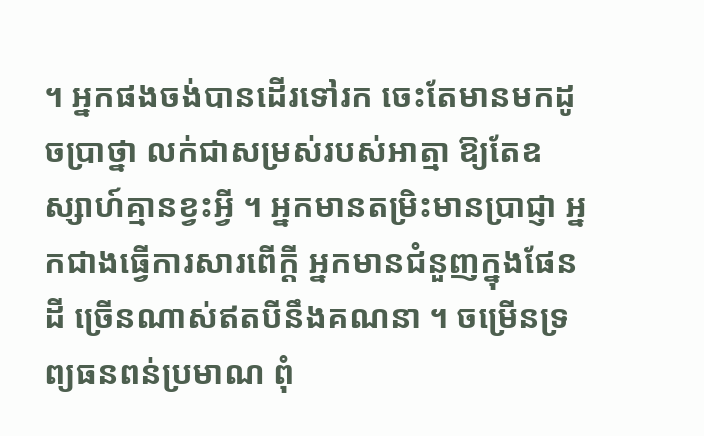។ អ្នកផងចង់បានដើរទៅរក ចេះតែមានមកដូចប្រាថ្នា លក់ជាសម្រស់របស់អាត្មា ឱ្យតែឧស្សាហ៍គ្មានខ្វះអ្វី ។ អ្នកមានតម្រិះមានប្រាជ្ញា អ្នកជាងធ្វើការសារពើក្ដី អ្នកមានជំនួញក្នុងផែនដី ច្រើនណាស់ឥតបីនឹងគណនា ។ ចម្រើនទ្រព្យធនពន់ប្រមាណ ពុំ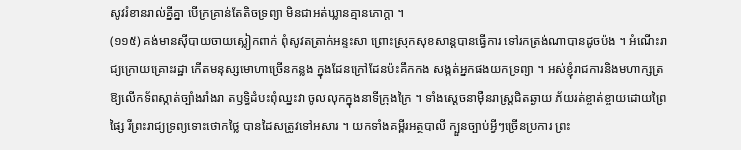សូវរំខានរាល់គ្នីគ្នា បើក្រគ្រាន់តែតិចទ្រព្យា មិនជាអត់ឃ្លានគ្មានភោក្ដា ។
(១១៥) គង់មានស៊ីបាយចាយស្លៀកពាក់ ពុំសូវតត្រាក់អន្ទះសា ព្រោះស្រុកសុខសាន្តបានធ្វើការ ទៅរកត្រង់ណាបានដូចប៉ង ។ អំណើះរាជ្យក្រោយគ្រោះរដ្ឋា កើតមនុស្សមោហាច្រើនកន្លង ក្នុងដែនក្រៅដែនប៉ះគឹកកង សង្កត់អ្នកផងយកទ្រព្យា ។ អស់ខ្ញុំរាជការនិងមហាក្សត្រ ឱ្យលើកទ័ពស្កាត់ច្បាំងរាំងរា តឫទ្ធិដំបះពុំឈ្នះវា ចូលលុកក្នុងនាទីក្រុងក្រៃ ។ ទាំងស្ដេចនាម៉ឺនរាស្រ្តជិតឆ្ងាយ ភ័យរត់ខ្ចាត់ខ្ចាយដោយព្រៃផ្សៃ រីព្រះរាជ្យទ្រព្យទោះថោកថ្លៃ បានដៃសត្រូវទៅអសារ ។ យកទាំងគម្ពីរអត្ថបាលី ក្បួនច្បាប់អ្វីៗច្រើនប្រការ ព្រះ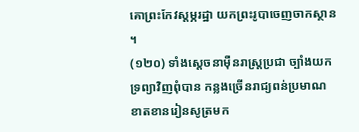គោព្រះកែវស្ដម្ភរដ្ឋា យកព្រះរូបាចេញចាកស្ថាន ។
(១២០) ទាំងស្ដេចនាម៉ឺនរាស្រ្តប្រជា ច្បាំងយកទ្រព្យាវិញពុំបាន កន្លងច្រើនរាជ្យពន់ប្រមាណ ខាតខានរៀនសូត្រមក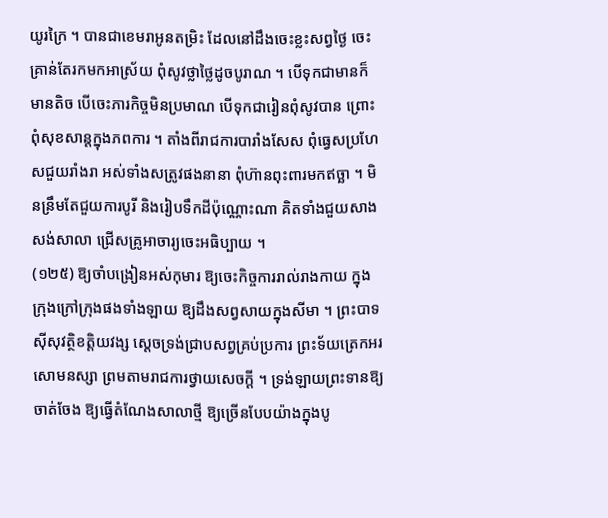យូរក្រៃ ។ បានជាខេមរាអូនតម្រិះ ដែលនៅដឹងចេះខ្លះសព្វថ្ងៃ ចេះគ្រាន់តែរកមកអាស្រ័យ ពុំសូវថ្លាថ្លៃដូចបូរាណ ។ បើទុកជាមានក៏មានតិច បើចេះភារកិច្ចមិនប្រមាណ បើទុកជារៀនពុំសូវបាន ព្រោះពុំសុខសាន្តក្នុងភពការ ។ តាំងពីរាជការបារាំងសែស ពុំធ្វេសប្រហែសជួយរាំងរា អស់ទាំងសត្រូវផងនានា ពុំហ៊ានពុះពារមកឥច្ឆា ។ មិនន្រឹមតែជួយការបូរី និងរៀបទឹកដីប៉ុណ្ណោះណា គិតទាំងជួយសាងសង់សាលា ជ្រើសគ្រូអាចារ្យចេះអធិប្បាយ ។
(១២៥) ឱ្យចាំបង្រៀនអស់កុមារ ឱ្យចេះកិច្ចការរាល់រាងកាយ ក្នុងក្រុងក្រៅក្រុងផងទាំងឡាយ ឱ្យដឹងសព្វសាយក្នុងសីមា ។ ព្រះបាទស៊ីសុវត្ថិខត្តិយវង្ស ស្ដេចទ្រង់ជ្រាបសព្វគ្រប់ប្រការ ព្រះទ័យត្រេកអរសោមនស្សា ព្រមតាមរាជការថ្វាយសេចក្ដី ។ ទ្រង់ឡាយព្រះទានឱ្យចាត់ចែង ឱ្យធ្វើតំណែងសាលាថ្មី ឱ្យច្រើនបែបយ៉ាងក្នុងបូ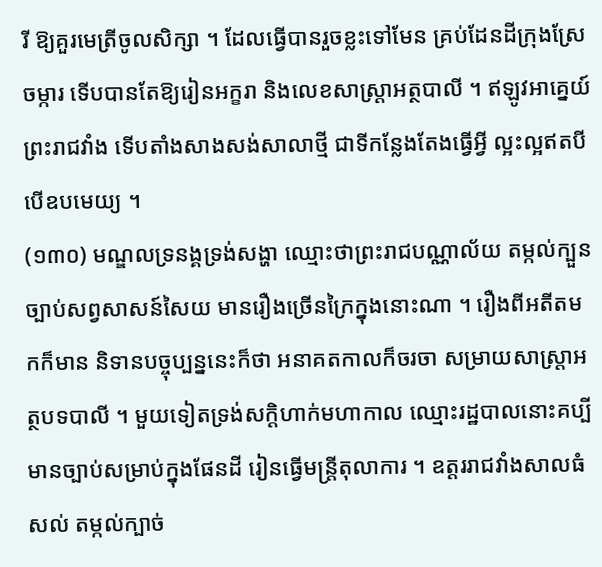រី ឱ្យគួរមេត្រីចូលសិក្សា ។ ដែលធ្វើបានរួចខ្លះទៅមែន គ្រប់ដែនដីក្រុងស្រែចម្ការ ទើបបានតែឱ្យរៀនអក្ខរា និងលេខសាស្រ្តាអត្ថបាលី ។ ឥឡូវអាគ្នេយ៍ព្រះរាជវាំង ទើបតាំងសាងសង់សាលាថ្មី ជាទីកន្លែងតែងធ្វើអ្វី ល្អះល្អឥតបីបើឧបមេយ្យ ។
(១៣០) មណ្ឌលទ្រនង្គទ្រង់សង្ហា ឈ្មោះថាព្រះរាជបណ្ណាល័យ តម្កល់ក្បួនច្បាប់សព្វសាសន៍សៃយ មានរឿងច្រើនក្រៃក្នុងនោះណា ។ រឿងពីអតីតមកក៏មាន និទានបច្ចុប្បន្ននេះក៏ថា អនាគតកាលក៏ចរចា សម្រាយសាស្រ្តាអត្ថបទបាលី ។ មួយទៀតទ្រង់សក្ដិហាក់មហាកាល ឈ្មោះរដ្ឋបាលនោះគប្បី មានច្បាប់សម្រាប់ក្នុងផែនដី រៀនធ្វើមន្រ្តីតុលាការ ។ ឧត្ដររាជវាំងសាលធំសល់ តម្កល់ក្បាច់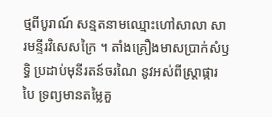ថ្មពីបូរាណ៍ សន្មតនាមឈ្មោះហៅសាលា សារមន្ទីរវិសេសក្រៃ ។ តាំងគ្រឿងមាសប្រាក់សំឫទ្ធិ ប្រដាប់មុនីរតន៍ចរណៃ នូវអស់ពីស្រ្តាផ្ការបៃ ទ្រព្យមានតម្លៃគួ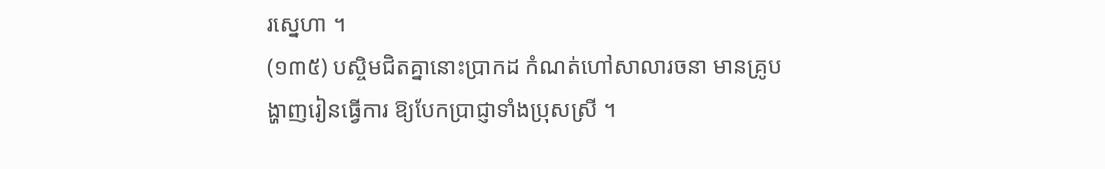រស្នេហា ។
(១៣៥) បស្ចិមជិតគ្នានោះប្រាកដ កំណត់ហៅសាលារចនា មានគ្រូបង្ហាញរៀនធ្វើការ ឱ្យបែកប្រាជ្ញាទាំងប្រុសស្រី ។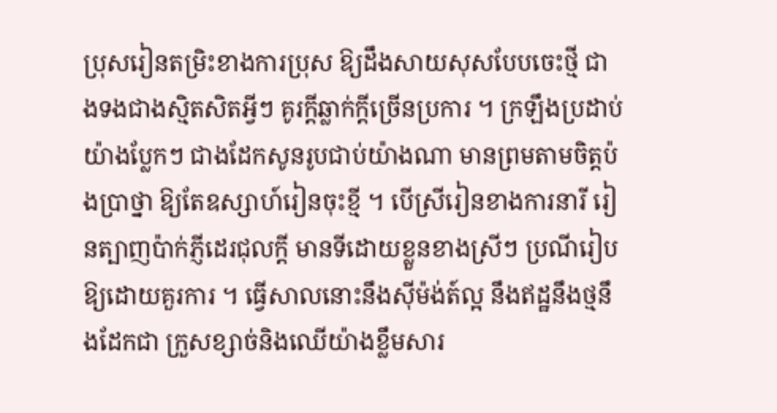ប្រុសរៀនតម្រិះខាងការប្រុស ឱ្យដឹងសាយសុសបែបចេះថ្មី ជាងទងជាងស្មិតសិតអ្វីៗ គូរក្ដីឆ្លាក់ក្ដីច្រើនប្រការ ។ ក្រឡឹងប្រដាប់យ៉ាងប្លែកៗ ជាងដែកសូនរូបជាប់យ៉ាងណា មានព្រមតាមចិត្តប៉ងប្រាថ្នា ឱ្យតែឧស្សាហ៍រៀនចុះខ្មី ។ បើស្រីរៀនខាងការនារី រៀនត្បាញប៉ាក់ភ្ញីដេរជុលក្ដី មានទីដោយខ្លួនខាងស្រីៗ ប្រណីរៀបឱ្យដោយគួរការ ។ ធ្វើសាលនោះនឹងស៊ីម៉ង់ត៍ល្អ នឹងឥដ្ឋនឹងថ្មនឹងដែកជា ក្រួសខ្សាច់និងឈើយ៉ាងខ្លឹមសារ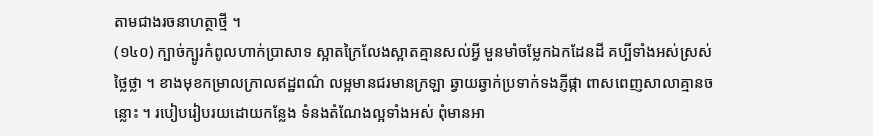តាមជាងរចនាហត្ថាថ្មី ។
(១៤០) ក្បាច់ក្បូរកំពូលហាក់ប្រាសាទ ស្អាតក្រៃលែងស្អាតគ្មានសល់អ្វី មួនមាំចម្លែកឯកដែនដី គប្បីទាំងអស់ស្រស់ថ្លៃថ្លា ។ ខាងមុខកម្រាលក្រាលឥដ្ឋពណ៌ លម្អមានជរមានក្រឡា ឆ្វាយឆ្វាក់ប្រទាក់ទងភ្ញីផ្កា ពាសពេញសាលាគ្មានចន្លោះ ។ របៀបរៀបរយដោយកន្លែង ទំនងតំណែងល្អទាំងអស់ ពុំមានអា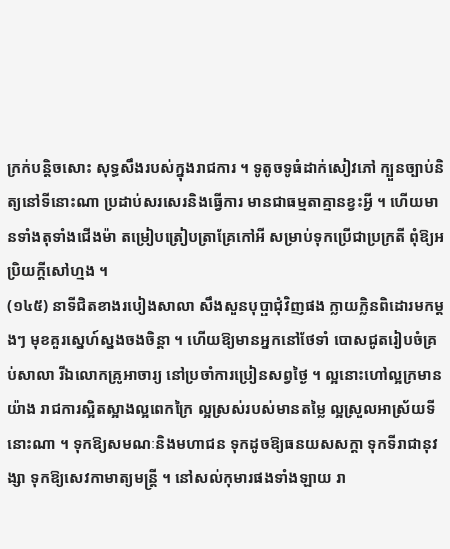ក្រក់បន្តិចសោះ សុទ្ធសឹងរបស់ក្នុងរាជការ ។ ទូតូចទូធំដាក់សៀវភៅ ក្បួនច្បាប់និត្យនៅទីនោះណា ប្រដាប់សរសេរនិងធ្វើការ មានជាធម្មតាគ្មានខ្វះអ្វី ។ ហើយមានទាំងតុទាំងជើងម៉ា តម្រៀបត្រៀបត្រាគ្រែកៅអី សម្រាប់ទុកប្រើជាប្រក្រតី ពុំឱ្យអប្រិយក្ដីសៅហ្មង ។
(១៤៥) នាទីជិតខាងរបៀងសាលា សឹងសួនបុប្ផាជុំវិញផង ក្លាយក្លិនពិដោរមកម្ដងៗ មុខគួរស្នេហ៍ស្នងចងចិន្ដា ។ ហើយឱ្យមានអ្នកនៅថែទាំ បោសជូតរៀបចំគ្រប់សាលា រីឯលោកគ្រូអាចារ្យ នៅប្រចាំការប្រៀនសព្វថ្ងៃ ។ ល្អនោះហៅល្អក្រមានយ៉ាង រាជការស្អិតស្អាងល្អពេកក្រៃ ល្អស្រស់របស់មានតម្លៃ ល្អស្រួលអាស្រ័យទីនោះណា ។ ទុកឱ្យសមណៈនិងមហាជន ទុកដូចឱ្យធនយសសក្ដា ទុកទីរាជានុវង្សា ទុកឱ្យសេវកាមាត្យមន្រ្តី ។ នៅសល់កុមារផងទាំងឡាយ រា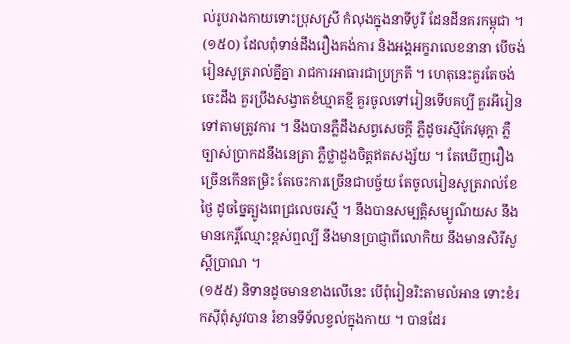ល់រូបរាងកាយទោះប្រុសស្រី កំលុងក្នុងនាទីបូរី ដែនដីនគរកម្ពុជា ។
(១៥០) ដែលពុំទាន់ដឹងរឿងគង់ការ និងអង្គអក្ខរាលេខនានា បើចង់រៀនសូត្ររាល់គ្នីគ្នា រាជការអាធារជាប្រក្រតី ។ ហេតុនេះគួរតែចង់ចេះដឹង គួរប្រឹងសង្វាតខំឃ្មាតខ្មី គួរចូលទៅរៀនទើបគប្បី គួរអីរៀនទៅតាមត្រូវការ ។ នឹងបានភ្លឺដឹងសព្វសេចក្ដី ភ្លឺដូចរស្មីកែវមុក្ដា ភ្លឺច្បាស់ប្រាកដនឹងនេត្រា ភ្លឺថ្លាដួងចិត្តឥតសង្ស័យ ។ តែឃើញរឿងច្រើនកើនតម្រិះ តែចេះការច្រើនជាបច្ច័យ តែចូលរៀនសូត្ររាល់ខែថ្ងៃ ដូចច្នៃត្បូងពេជ្រលេចរស្មី ។ នឹងបានសម្បត្តិសម្បូណ៌យស នឹងមានកេរ្តិ៍ឈ្មោះខ្ពស់ឮល្បី នឹងមានប្រាជ្ញាពីលោកិយ នឹងមានសិរីសួស្ដីប្រាណ ។
(១៥៥) និទានដូចមានខាងលើនេះ បើពុំរៀនរិះតាមលំអាន ទោះខំរកស៊ីពុំសូវបាន រំខានទីទ័លខ្វល់ក្នុងកាយ ។ បានដែរ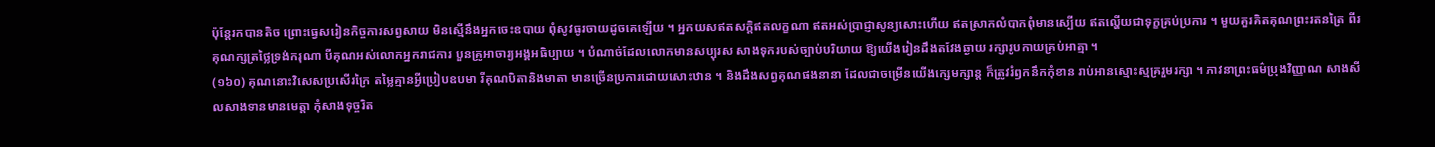ប៉ុន្តែរកបានតិច ព្រោះធ្វេសរៀនកិច្ចការសព្វសាយ មិនស្មើនឹងអ្នកចេះឧបាយ ពុំសូវធូរចាយដូចគេឡើយ ។ អ្នកយសឥតសក្ដិឥតលក្ខណា ឥតអស់ប្រាជ្ញាសូន្យសោះហើយ ឥតស្រាកលំបាកពុំមានស្បើយ ឥតល្ហើយជាទុក្ខគ្រប់ប្រការ ។ មួយគួរគិតគុណព្រះរតនត្រៃ ពីរគុណក្សត្រថ្លៃទ្រង់ករុណា បីគុណអស់លោកអ្នករាជការ បួនគ្រូអាចារ្យអង្គអធិប្បាយ ។ បំណាច់ដែលលោកមានសប្បុរស សាងទុករបស់ច្បាប់បរិយាយ ឱ្យយើងរៀនដឹងតវែងឆ្ងាយ រក្សារូបកាយគ្រប់អាត្មា ។
(១៦០) គុណនោះវិសេសប្រសើរក្រៃ តម្លៃគ្មានអ្វីប្រៀបឧបមា រីគុណបិតានិងមាតា មានច្រើនប្រការដោយសោះឋាន ។ និងដឹងសព្វគុណផងនានា ដែលជាចម្រើនយើងក្សេមក្សាន្ត ក៏ត្រូវរំឭកនឹកកុំខាន រាប់អានស្មោះស្មគ្ររួមរក្សា ។ ភាវនាព្រះធម៌ប្រុងវិញ្ញាណ សាងសីលសាងទានមានមេត្តា កុំសាងទុច្ចរិត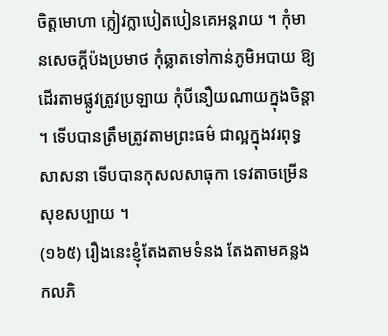ចិត្តមោហា ក្លៀវក្លាបៀតបៀនគេអន្តរាយ ។ កុំមានសេចក្ដីប៉ងប្រមាថ កុំឆ្លាតទៅកាន់ភូមិអបាយ ឱ្យដើរតាមផ្លូវត្រូវប្រឡាយ កុំបីនឿយណាយក្នុងចិន្ដា ។ ទើបបានត្រឹមត្រូវតាមព្រះធម៌ ជាល្អក្នុងវរពុទ្ធសាសនា ទើបបានកុសលសាធុកា ទេវតាចម្រើនសុខសប្បាយ ។
(១៦៥) រឿងនេះខ្ញុំតែងតាមទំនង តែងតាមគន្លងកលភិ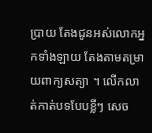ប្រាយ តែងជូនអស់លោកអ្នកទាំងឡាយ តែងតាមតម្រាយពាក្យសត្យា ។ លើកលាត់កាត់បទបែបខ្លីៗ សេច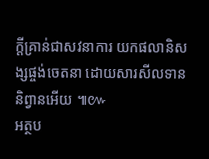ក្ដីគ្រាន់ជាសវនាការ យកផលានិសង្សផ្ចង់ចេតនា ដោយសារសីលទាននិព្វានអើយ ៕៚
អត្ថប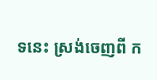ទនេះ ស្រង់ចេញពី ក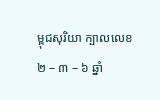ម្ពុជសុរិយា ក្បាលលេខ២ – ៣ – ៦ ឆ្នាំ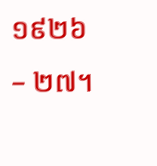១៩២៦ – ២៧។